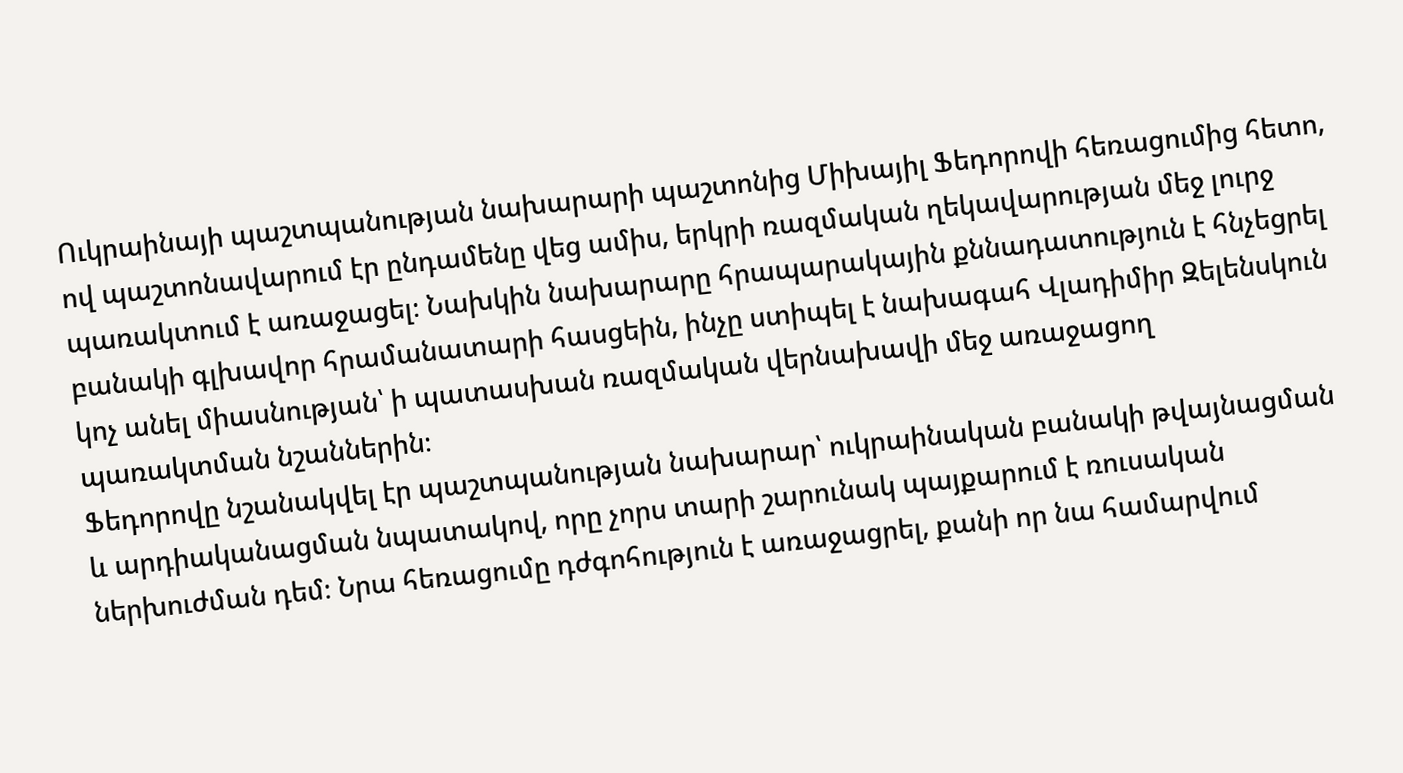Ուկրաինայի պաշտպանության նախարարի պաշտոնից Միխայիլ Ֆեդորովի հեռացումից հետո, ով պաշտոնավարում էր ընդամենը վեց ամիս, երկրի ռազմական ղեկավարության մեջ լուրջ պառակտում է առաջացել։ Նախկին նախարարը հրապարակային քննադատություն է հնչեցրել բանակի գլխավոր հրամանատարի հասցեին, ինչը ստիպել է նախագահ Վլադիմիր Զելենսկուն կոչ անել միասնության՝ ի պատասխան ռազմական վերնախավի մեջ առաջացող պառակտման նշաններին։
Ֆեդորովը նշանակվել էր պաշտպանության նախարար՝ ուկրաինական բանակի թվայնացման և արդիականացման նպատակով, որը չորս տարի շարունակ պայքարում է ռուսական ներխուժման դեմ։ Նրա հեռացումը դժգոհություն է առաջացրել, քանի որ նա համարվում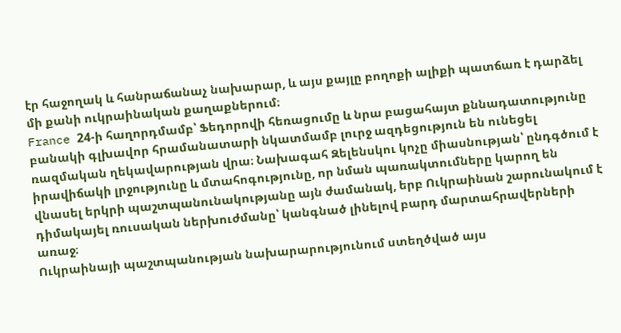էր հաջողակ և հանրաճանաչ նախարար, և այս քայլը բողոքի ալիքի պատճառ է դարձել մի քանի ուկրաինական քաղաքներում։
France 24-ի հաղորդմամբ՝ Ֆեդորովի հեռացումը և նրա բացահայտ քննադատությունը բանակի գլխավոր հրամանատարի նկատմամբ լուրջ ազդեցություն են ունեցել ռազմական ղեկավարության վրա։ Նախագահ Զելենսկու կոչը միասնության՝ ընդգծում է իրավիճակի լրջությունը և մտահոգությունը, որ նման պառակտումները կարող են վնասել երկրի պաշտպանունակությանը այն ժամանակ, երբ Ուկրաինան շարունակում է դիմակայել ռուսական ներխուժմանը՝ կանգնած լինելով բարդ մարտահրավերների առաջ։
Ուկրաինայի պաշտպանության նախարարությունում ստեղծված այս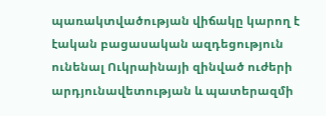պառակտվածության վիճակը կարող է էական բացասական ազդեցություն ունենալ Ուկրաինայի զինված ուժերի արդյունավետության և պատերազմի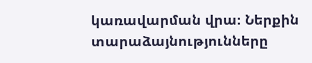կառավարման վրա։ Ներքին տարաձայնությունները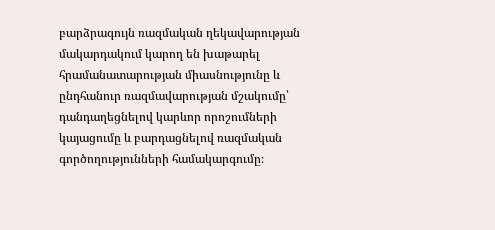բարձրագույն ռազմական ղեկավարության մակարդակում կարող են խաթարել հրամանատարության միասնությունը և ընդհանուր ռազմավարության մշակումը՝ դանդաղեցնելով կարևոր որոշումների կայացումը և բարդացնելով ռազմական գործողությունների համակարգումը։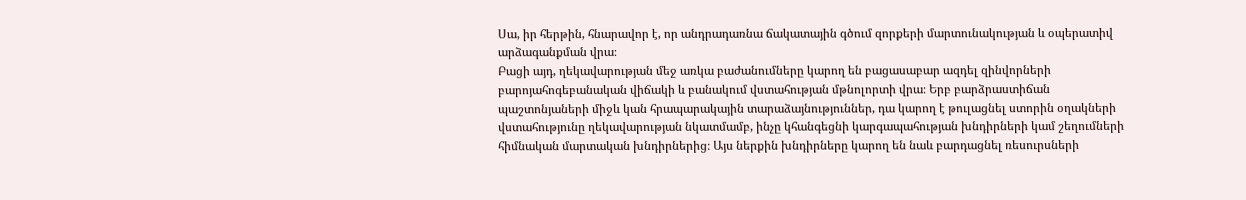Սա, իր հերթին, հնարավոր է, որ անդրադառնա ճակատային գծում զորքերի մարտունակության և օպերատիվ արձագանքման վրա։
Բացի այդ, ղեկավարության մեջ առկա բաժանումները կարող են բացասաբար ազդել զինվորների բարոյահոգեբանական վիճակի և բանակում վստահության մթնոլորտի վրա։ Երբ բարձրաստիճան պաշտոնյաների միջև կան հրապարակային տարաձայնություններ, դա կարող է թուլացնել ստորին օղակների վստահությունը ղեկավարության նկատմամբ, ինչը կհանգեցնի կարգապահության խնդիրների կամ շեղումների հիմնական մարտական խնդիրներից։ Այս ներքին խնդիրները կարող են նաև բարդացնել ռեսուրսների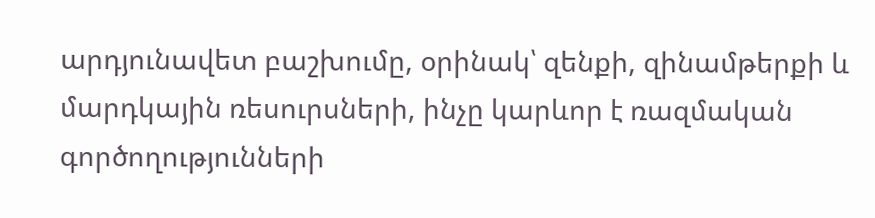արդյունավետ բաշխումը, օրինակ՝ զենքի, զինամթերքի և մարդկային ռեսուրսների, ինչը կարևոր է ռազմական գործողությունների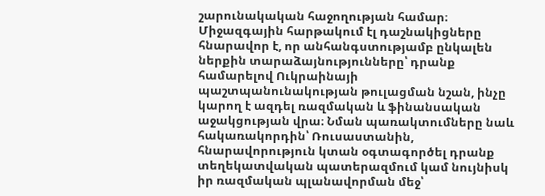շարունակական հաջողության համար։ Միջազգային հարթակում էլ դաշնակիցները հնարավոր է, որ անհանգստությամբ ընկալեն ներքին տարաձայնությունները՝ դրանք համարելով Ուկրաինայի պաշտպանունակության թուլացման նշան, ինչը կարող է ազդել ռազմական և ֆինանսական աջակցության վրա։ Նման պառակտումները նաև հակառակորդին՝ Ռուսաստանին, հնարավորություն կտան օգտագործել դրանք տեղեկատվական պատերազմում կամ նույնիսկ իր ռազմական պլանավորման մեջ՝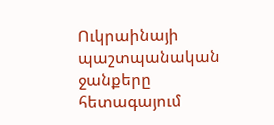Ուկրաինայի պաշտպանական ջանքերը հետագայում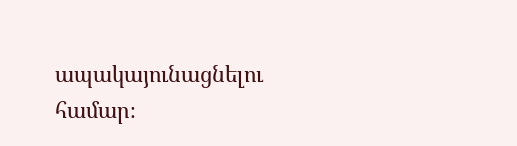ապակայունացնելու համար։